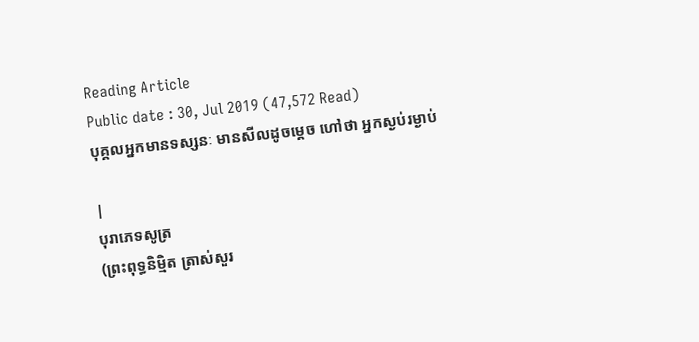Reading Article
Public date : 30, Jul 2019 (47,572 Read)
បុគ្គលអ្នកមានទស្សនៈ មានសីលដូចម្តេច ហៅថា អ្នកស្ងប់រម្ងាប់

|
បុរាភេទសូត្រ
(ព្រះពុទ្ធនិមិ្មត ត្រាស់សួរ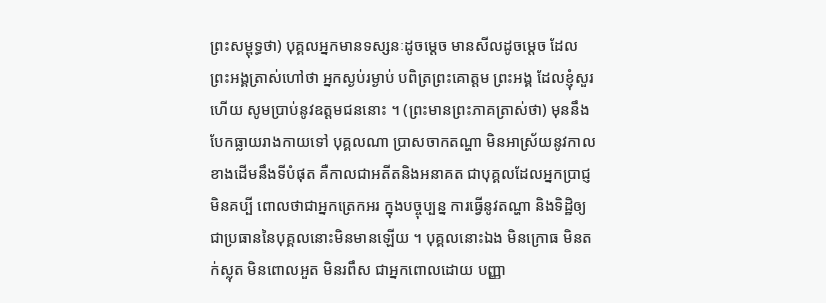ព្រះសម្ពុទ្ធថា) បុគ្គលអ្នកមានទស្សនៈដូចម្តេច មានសីលដូចម្តេច ដែលព្រះអង្គត្រាស់ហៅថា អ្នកស្ងប់រម្ងាប់ បពិត្រព្រះគោត្តម ព្រះអង្គ ដែលខ្ញុំសួរហើយ សូមប្រាប់នូវឧត្តមជននោះ ។ (ព្រះមានព្រះភាគត្រាស់ថា) មុននឹងបែកធ្លាយរាងកាយទៅ បុគ្គលណា ប្រាសចាកតណ្ហា មិនអាស្រ័យនូវកាលខាងដើមនឹងទីបំផុត គឺកាលជាអតីតនិងអនាគត ជាបុគ្គលដែលអ្នកប្រាជ្ញមិនគប្បី ពោលថាជាអ្នកត្រេកអរ ក្នុងបច្ចុប្បន្ន ការធ្វើនូវតណ្ហា និងទិដ្ឋិឲ្យជាប្រធាននៃបុគ្គលនោះមិនមានឡើយ ។ បុគ្គលនោះឯង មិនក្រោធ មិនតក់ស្លុត មិនពោលអួត មិនរពឹស ជាអ្នកពោលដោយ បញ្ញា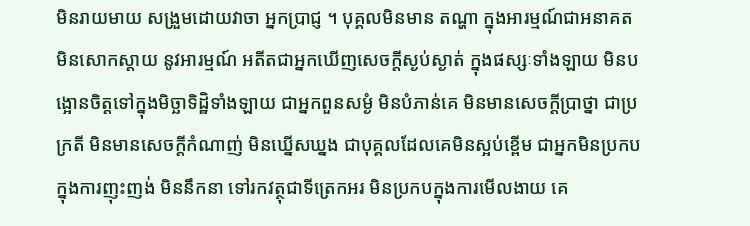មិនរាយមាយ សង្រួមដោយវាចា អ្នកប្រាជ្ញ ។ បុគ្គលមិនមាន តណ្ហា ក្នុងអារម្មណ៍ជាអនាគត មិនសោកស្តាយ នូវអារម្មណ៍ អតីតជាអ្នកឃើញសេចក្តីស្ងប់ស្ងាត់ ក្នុងផស្សៈទាំងឡាយ មិនបង្អោនចិត្តទៅក្នុងមិច្ឆាទិដ្ឋិទាំងឡាយ ជាអ្នកពួនសម្ងំ មិនបំភាន់គេ មិនមានសេចក្តីប្រាថ្នា ជាប្រក្រតី មិនមានសេចក្តីកំណាញ់ មិនឃ្នើសឃ្នង ជាបុគ្គលដែលគេមិនស្អប់ខ្ពើម ជាអ្នកមិនប្រកប ក្នុងការញុះញង់ មិននឹកនា ទៅរកវត្ថុជាទីត្រេកអរ មិនប្រកបក្នុងការមើលងាយ គេ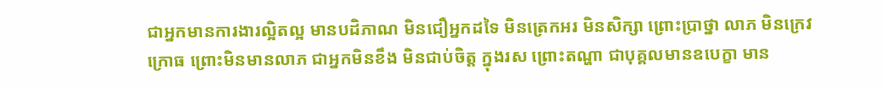ជាអ្នកមានការងារល្អិតល្អ មានបដិភាណ មិនជឿអ្នកដទៃ មិនត្រេកអរ មិនសិក្សា ព្រោះប្រាថ្នា លាភ មិនក្រេវក្រោធ ព្រោះមិនមានលាភ ជាអ្នកមិនខឹង មិនជាប់ចិត្ត ក្នុងរស ព្រោះតណ្ហា ជាបុគ្គលមានឧបេក្ខា មាន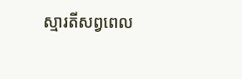ស្មារតីសព្វពេល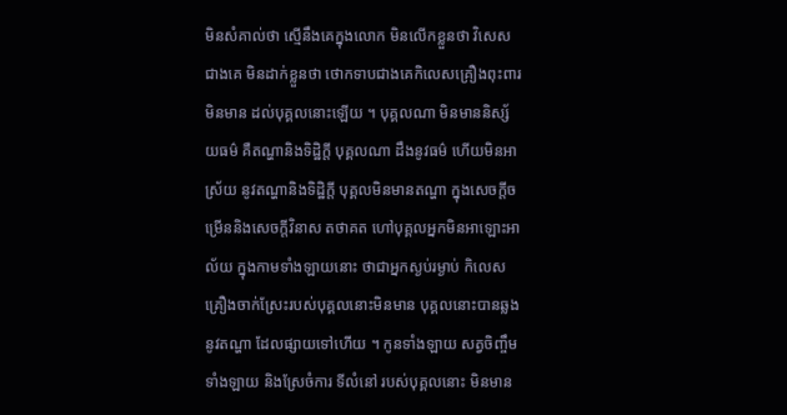មិនសំគាល់ថា ស្មើនឹងគេក្នុងលោក មិនលើកខ្លួនថា វិសេសជាងគេ មិនដាក់ខ្លួនថា ថោកទាបជាងគេកិលេសគ្រឿងពុះពារមិនមាន ដល់បុគ្គលនោះឡើយ ។ បុគ្គលណា មិនមាននិស្ស័យធម៌ គឺតណ្ហានិងទិដ្ឋិក្តី បុគ្គលណា ដឹងនូវធម៌ ហើយមិនអាស្រ័យ នូវតណ្ហានិងទិដ្ឋិក្តី បុគ្គលមិនមានតណ្ហា ក្នុងសេចក្តីចម្រើននិងសេចក្តីវិនាស តថាគត ហៅបុគ្គលអ្នកមិនអាឡោះអាល័យ ក្នុងកាមទាំងឡាយនោះ ថាជាអ្នកស្ងប់រម្ងាប់ កិលេសគ្រឿងចាក់ស្រែះរបស់បុគ្គលនោះមិនមាន បុគ្គលនោះបានឆ្លងនូវតណ្ហា ដែលផ្សាយទៅហើយ ។ កូនទាំងឡាយ សត្វចិញ្ចឹមទាំងឡាយ និងស្រែចំការ ទីលំនៅ របស់បុគ្គលនោះ មិនមាន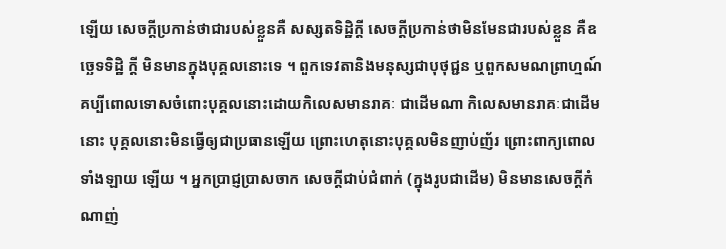ឡើយ សេចក្តីប្រកាន់ថាជារបស់ខ្លួនគឺ សស្សតទិដ្ឋិក្តី សេចក្តីប្រកាន់ថាមិនមែនជារបស់ខ្លួន គឺឧច្ឆេទទិដ្ឋិ ក្តី មិនមានក្នុងបុគ្គលនោះទេ ។ ពួកទេវតានិងមនុស្សជាបុថុជ្ជន ឬពួកសមណព្រាហ្មណ៍ គប្បីពោលទោសចំពោះបុគ្គលនោះដោយកិលេសមានរាគៈ ជាដើមណា កិលេសមានរាគៈជាដើមនោះ បុគ្គលនោះមិនធ្វើឲ្យជាប្រធានឡើយ ព្រោះហេតុនោះបុគ្គលមិនញាប់ញ័រ ព្រោះពាក្យពោលទាំងឡាយ ឡើយ ។ អ្នកប្រាជ្ញប្រាសចាក សេចក្តីជាប់ជំពាក់ (ក្នុងរូបជាដើម) មិនមានសេចក្តីកំណាញ់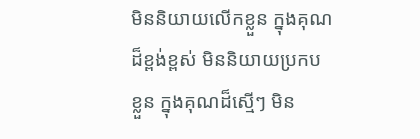មិននិយាយលើកខ្លួន ក្នុងគុណដ៏ខ្ពង់ខ្ពស់ មិននិយាយប្រកបខ្លួន ក្នុងគុណដ៏ស្មើៗ មិន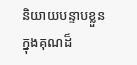និយាយបន្ទាបខ្លួនក្នុងគុណដ៏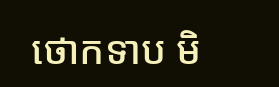ថោកទាប មិ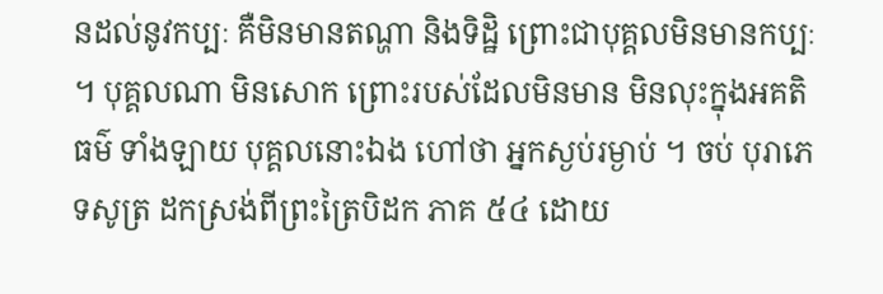នដល់នូវកប្បៈ គឺមិនមានតណ្ហា និងទិដ្ឋិ ព្រោះជាបុគ្គលមិនមានកប្បៈ ។ បុគ្គលណា មិនសោក ព្រោះរបស់ដែលមិនមាន មិនលុះក្នុងអគតិធម៌ ទាំងឡាយ បុគ្គលនោះឯង ហៅថា អ្នកស្ងប់រម្ងាប់ ។ ចប់ បុរាភេទសូត្រ ដកស្រង់ពីព្រះត្រៃបិដក ភាគ ៥៤ ដោយ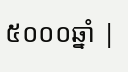៥០០០ឆ្នាំ |